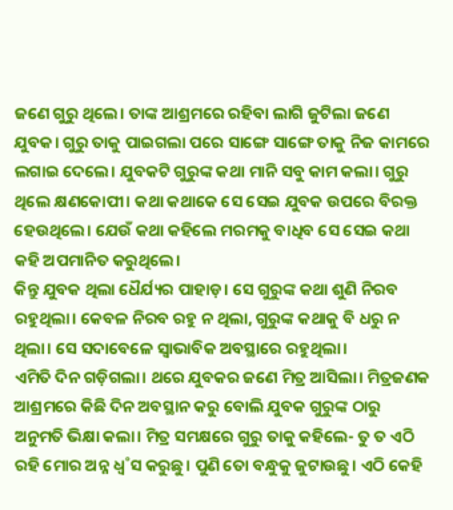ଜଣେ ଗୁରୁ ଥିଲେ। ତାଙ୍କ ଆଶ୍ରମରେ ରହିବା ଲାଗି ଜୁଟିଲା ଜଣେ ଯୁବକ। ଗୁରୁ ତାକୁ ପାଇଗଲା ପରେ ସାଙ୍ଗେ ସାଙ୍ଗେ ତାକୁ ନିଜ କାମରେ ଲଗାଇ ଦେଲେ। ଯୁବକଟି ଗୁରୁଙ୍କ କଥା ମାନି ସବୁ କାମ କଲା। ଗୁରୁ ଥିଲେ କ୍ଷଣକୋପୀ। କଥା କଥାକେ ସେ ସେଇ ଯୁବକ ଉପରେ ବିରକ୍ତ ହେଉଥିଲେ। ଯେଉଁ କଥା କହିଲେ ମରମକୁ ବାଧିବ ସେ ସେଇ କଥା କହି ଅପମାନିତ କରୁଥିଲେ।
କିନ୍ତୁ ଯୁବକ ଥିଲା ଧୈର୍ଯ୍ୟର ପାହାଡ଼। ସେ ଗୁରୁଙ୍କ କଥା ଶୁଣି ନିରବ ରହୁଥିଲା। କେବଳ ନିରବ ରହୁ ନ ଥିଲା, ଗୁରୁଙ୍କ କଥାକୁ ବି ଧରୁ ନ ଥିଲା। ସେ ସଦାବେଳେ ସ୍ବାଭାବିକ ଅବସ୍ଥାରେ ରହୁଥିଲା।
ଏମିତି ଦିନ ଗଡ଼ିଗଲା। ଥରେ ଯୁବକର ଜଣେ ମିତ୍ର ଆସିଲା। ମିତ୍ରଜଣକ ଆଶ୍ରମରେ କିଛି ଦିନ ଅବସ୍ଥାନ କରୁ ବୋଲି ଯୁବକ ଗୁରୁଙ୍କ ଠାରୁ ଅନୁମତି ଭିକ୍ଷା କଲା। ମିତ୍ର ସମକ୍ଷରେ ଗୁରୁ ତାକୁ କହିଲେ- ତୁ ତ ଏଠି ରହି ମୋର ଅନ୍ନ ଧ୍ବ˚ସ କରୁଛୁ। ପୁଣି ତୋ ବନ୍ଧୁକୁ ଜୁଟାଉଛୁ। ଏଠି କେହି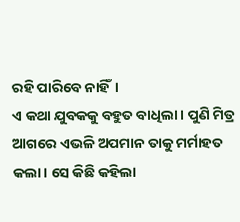ରହି ପାରିବେ ନାହିଁ।
ଏ କଥା ଯୁବକକୁ ବହୁତ ବାଧିଲା। ପୁଣି ମିତ୍ର ଆଗରେ ଏଭଳି ଅପମାନ ତାକୁ ମର୍ମାହତ କଲା। ସେ କିଛି କହିଲା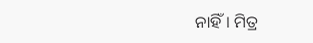ନାହିଁ। ମିତ୍ର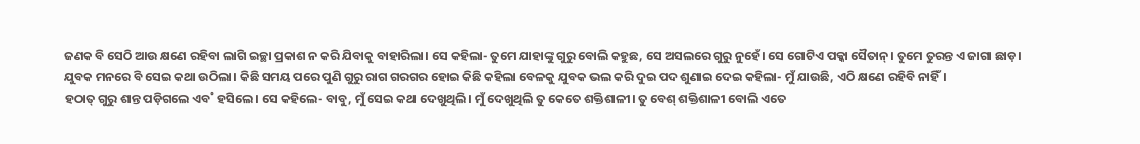ଜଣକ ବି ସେଠି ଆଉ କ୍ଷଣେ ରହିବା ଲାଗି ଇଚ୍ଛା ପ୍ରକାଶ ନ କରି ଯିବାକୁ ବାହାରିଲା। ସେ କହିଲା- ତୁମେ ଯାହାଙ୍କୁ ଗୁରୁ ବୋଲି କହୁଛ, ସେ ଅସଲରେ ଗୁରୁ ନୁହେଁ। ସେ ଗୋଟିଏ ପକ୍କା ସୈତାନ୍। ତୁମେ ତୁରନ୍ତ ଏ ଜାଗା ଛାଡ଼।
ଯୁବକ ମନରେ ବି ସେଇ କଥା ଉଠିଲା। କିଛି ସମୟ ପରେ ପୁଣି ଗୁରୁ ରାଗ ଗରଗର ହୋଇ କିଛି କହିଲା ବେଳକୁ ଯୁବକ ଭଲ କରି ଦୁଇ ପଦ ଶୁଣାଇ ଦେଇ କହିଲା- ମୁଁ ଯାଉଛି, ଏଠି କ୍ଷଣେ ରହିବି ନାହିଁ।
ହଠାତ୍ ଗୁରୁ ଶାନ୍ତ ପଡ଼ିଗଲେ ଏବ˚ ହସିଲେ। ସେ କହିଲେ- ବାବୁ, ମୁଁ ସେଇ କଥା ଦେଖୁଥିଲି। ମୁଁ ଦେଖୁଥିଲି ତୁ କେତେ ଶକ୍ତିଶାଳୀ। ତୁ ବେଶ୍ ଶକ୍ତିଶାଳୀ ବୋଲି ଏତେ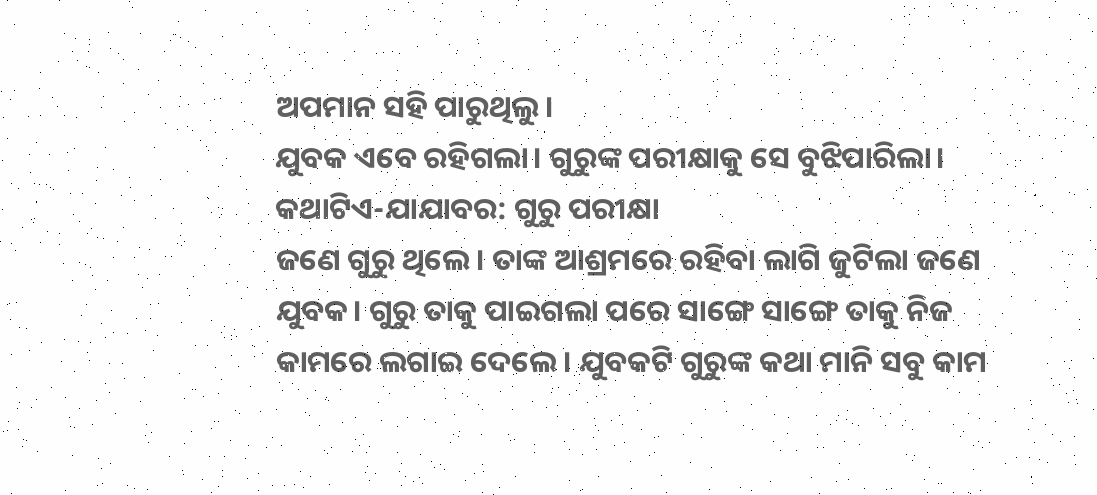ଅପମାନ ସହି ପାରୁଥିଲୁ।
ଯୁବକ ଏବେ ରହିଗଲା। ଗୁରୁଙ୍କ ପରୀକ୍ଷାକୁ ସେ ବୁଝିପାରିଲା।
କଥାଟିଏ-ଯାଯାବର: ଗୁରୁ ପରୀକ୍ଷା
ଜଣେ ଗୁରୁ ଥିଲେ। ତାଙ୍କ ଆଶ୍ରମରେ ରହିବା ଲାଗି ଜୁଟିଲା ଜଣେ ଯୁବକ। ଗୁରୁ ତାକୁ ପାଇଗଲା ପରେ ସାଙ୍ଗେ ସାଙ୍ଗେ ତାକୁ ନିଜ କାମରେ ଲଗାଇ ଦେଲେ। ଯୁବକଟି ଗୁରୁଙ୍କ କଥା ମାନି ସବୁ କାମ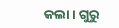କଲା। ଗୁରୁ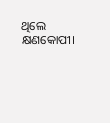ଥିଲେ କ୍ଷଣକୋପୀ।